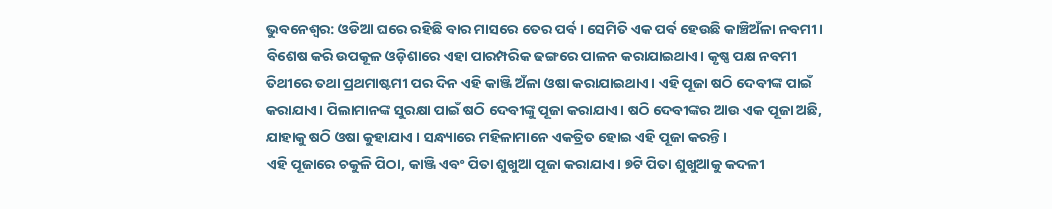ଭୁବନେଶ୍ଵର: ଓଡିଆ ଘରେ ରହିଛି ବାର ମାସରେ ତେର ପର୍ବ। ସେମିତି ଏକ ପର୍ବ ହେଉଛି କାଞ୍ଚିଅଁଳା ନବମୀ। ବିଶେଷ କରି ଉପକୂଳ ଓଡ଼ିଶାରେ ଏହା ପାରମ୍ପରିକ ଢଙ୍ଗରେ ପାଳନ କରାଯାଇଥାଏ। କୃଷ୍ଣ ପକ୍ଷ ନବମୀ ତିଥୀରେ ତଥା ପ୍ରଥମାଷ୍ଟମୀ ପର ଦିନ ଏହି କାଞ୍ଜି ଅଁଳା ଓଷା କରାଯାଇଥାଏ। ଏହି ପୂଜା ଷଠି ଦେବୀଙ୍କ ପାଇଁ କରାଯାଏ। ପିଲାମାନଙ୍କ ସୁରକ୍ଷା ପାଇଁ ଷଠି ଦେବୀଙ୍କୁ ପୂଜା କରାଯାଏ। ଷଠି ଦେବୀଙ୍କର ଆଉ ଏକ ପୂଜା ଅଛି, ଯାହାକୁ ଷଠି ଓଷା କୁହାଯାଏ । ସନ୍ଧ୍ୟାରେ ମହିଳାମାନେ ଏକତ୍ରିତ ହୋଇ ଏହି ପୂଜା କରନ୍ତି ।
ଏହି ପୂଜାରେ ଚକୁଳି ପିଠା, କାଞ୍ଜି ଏବଂ ପିତା ଶୁଖୁଆ ପୂଜା କରାଯାଏ। ୭ଟି ପିତା ଶୁଖୁଆକୁ କଦଳୀ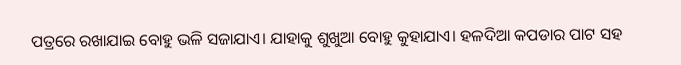ପତ୍ରରେ ରଖାଯାଇ ବୋହୁ ଭଳି ସଜାଯାଏ। ଯାହାକୁ ଶୁଖୁଆ ବୋହୁ କୁହାଯାଏ। ହଳଦିଆ କପଡାର ପାଟ ସହ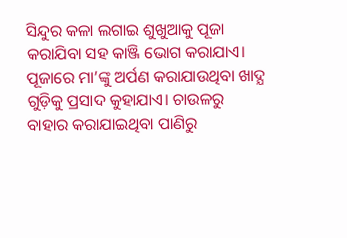ସିନ୍ଦୁର କଳା ଲଗାଇ ଶୁଖୁଆକୁ ପୂଜା କରାଯିବା ସହ କାଞ୍ଜି ଭୋଗ କରାଯାଏ। ପୂଜାରେ ମା’ଙ୍କୁ ଅର୍ପଣ କରାଯାଉଥିବା ଖାଦ୍ଯ ଗୁଡ଼ିକୁ ପ୍ରସାଦ କୁହାଯାଏ। ଚାଉଳରୁ ବାହାର କରାଯାଇଥିବା ପାଣିରୁ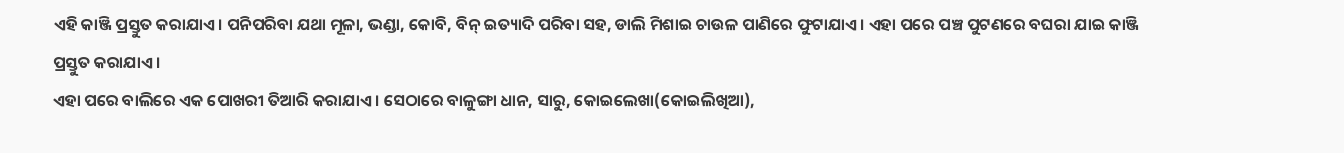ଏହି କାଞ୍ଜି ପ୍ରସ୍ତୁତ କରାଯାଏ। ପନିପରିବା ଯଥା ମୂଳା, ଭଣ୍ଡା, କୋବି, ବିନ୍ ଇତ୍ୟାଦି ପରିବା ସହ, ଡାଲି ମିଶାଇ ଚାଉଳ ପାଣିରେ ଫୁଟାଯାଏ । ଏହା ପରେ ପଞ୍ଚ ପୁଟଣରେ ବଘରା ଯାଇ କାଞ୍ଜି ପ୍ରସ୍ତୁତ କରାଯାଏ ।
ଏହା ପରେ ବାଲିରେ ଏକ ପୋଖରୀ ତିଆରି କରାଯାଏ । ସେଠାରେ ବାଳୁଙ୍ଗା ଧାନ, ସାରୁ, କୋଇଲେଖା(କୋଇଲିଖିଆ),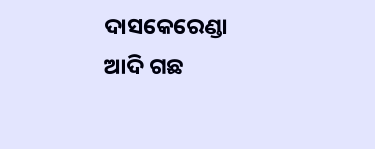ଦାସକେରେଣ୍ଡା ଆଦି ଗଛ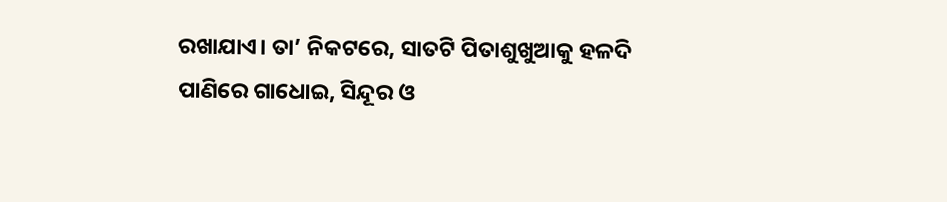ରଖାଯାଏ। ତା’ ନିକଟରେ, ସାତଟି ପିତାଶୁଖୁଆକୁ ହଳଦି ପାଣିରେ ଗାଧୋଇ, ସିନ୍ଦୂର ଓ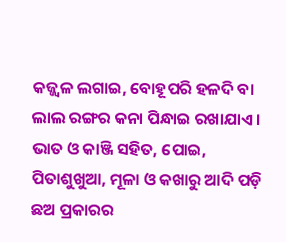କଜ୍ଜ୍ୱଳ ଲଗାଇ, ବୋହୂପରି ହଳଦି ବା ଲାଲ ରଙ୍ଗର କନା ପିନ୍ଧାଇ ରଖାଯାଏ। ଭାତ ଓ କାଞ୍ଜି ସହିତ, ପୋଇ, ପିତାଶୁଖୁଆ, ମୂଳା ଓ କଖାରୁ ଆଦି ପଡ଼ି ଛଅ ପ୍ରକାରର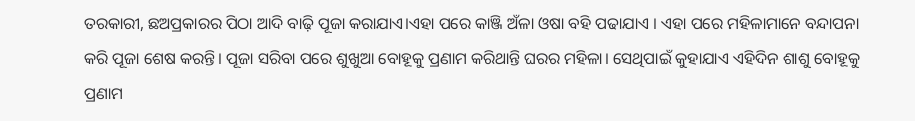ତରକାରୀ, ଛଅପ୍ରକାରର ପିଠା ଆଦି ବାଢ଼ି ପୂଜା କରାଯାଏ।ଏହା ପରେ କାଞ୍ଜି ଅଁଳା ଓଷା ବହି ପଢାଯାଏ । ଏହା ପରେ ମହିଳାମାନେ ବନ୍ଦାପନା କରି ପୂଜା ଶେଷ କରନ୍ତି। ପୂଜା ସରିବା ପରେ ଶୁଖୁଆ ବୋହୂକୁ ପ୍ରଣାମ କରିଥାନ୍ତି ଘରର ମହିଳା। ସେଥିପାଇଁ କୁହାଯାଏ ଏହିଦିନ ଶାଶୁ ବୋହୂକୁ ପ୍ରଣାମ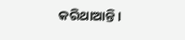କରିଥାଆନ୍ତି।